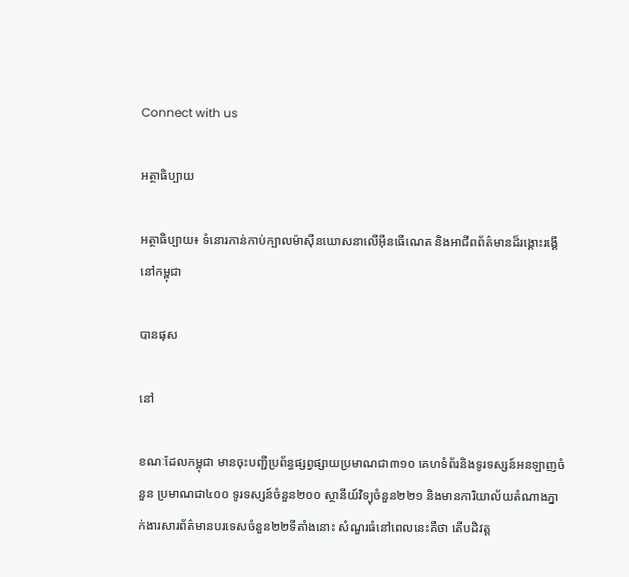Connect with us

អត្ថាធិប្បាយ

អត្ថាធិប្បាយ៖ ទំនោរកាន់កាប់ក្បាលម៉ាស៊ីនឃោសនាលើអ៊ីនធើណេត និងអាជីពព័ត៌មានដ៏រង្គោះរង្គើនៅកម្ពុជា

បានផុស

នៅ

ខណៈដែលកម្ពុជា មានចុះបញ្ជីប្រព័ន្ធផ្សព្វផ្សាយប្រមាណជា៣១០ គេហទំព័រនិងទូរទស្សន៍អនឡាញចំនួន ប្រមាណជា៤០០ ទូរទស្សន៍ចំនួន២០០ ស្ថានីយ៍វិទ្យុចំនួន២២១ និងមានការិយាល័យតំណាងភ្នាក់ងារសារព័ត៌មានបរទេសចំនួន២២ទីតាំងនោះ សំណួរធំនៅពេលនេះគឺថា តើបដិវត្ត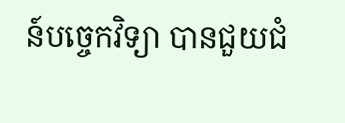ន៍បច្ចេកវិទ្យា បានជួយជំ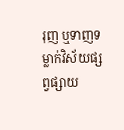រុញ ឬទាញទម្លាក់វិស័យផ្សព្វផ្សាយ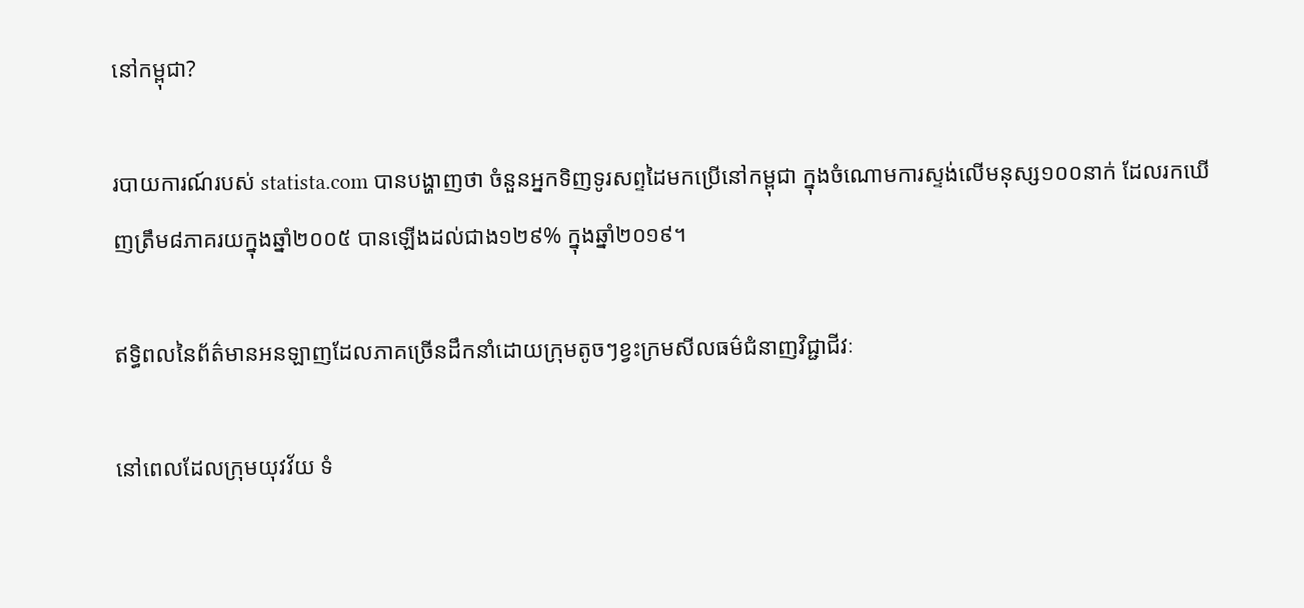នៅកម្ពុជា?

របាយការណ៍របស់ statista.com បានបង្ហាញថា ចំនួនអ្នកទិញទូរសព្ទដៃមកប្រើនៅកម្ពុជា ក្នុងចំណោមការស្ទង់លើមនុស្ស១០០នាក់ ដែលរកឃើញត្រឹម៨ភាគរយក្នុងឆ្នាំ២០០៥ បានឡើងដល់ជាង១២៩% ក្នុងឆ្នាំ២០១៩។

ឥទ្ធិពលនៃព័ត៌មានអនឡាញដែលភាគច្រើនដឹកនាំដោយក្រុមតូចៗខ្វះក្រមសីលធម៌ជំនាញវិជ្ជាជីវៈ

នៅពេលដែលក្រុមយុវវ័យ ទំ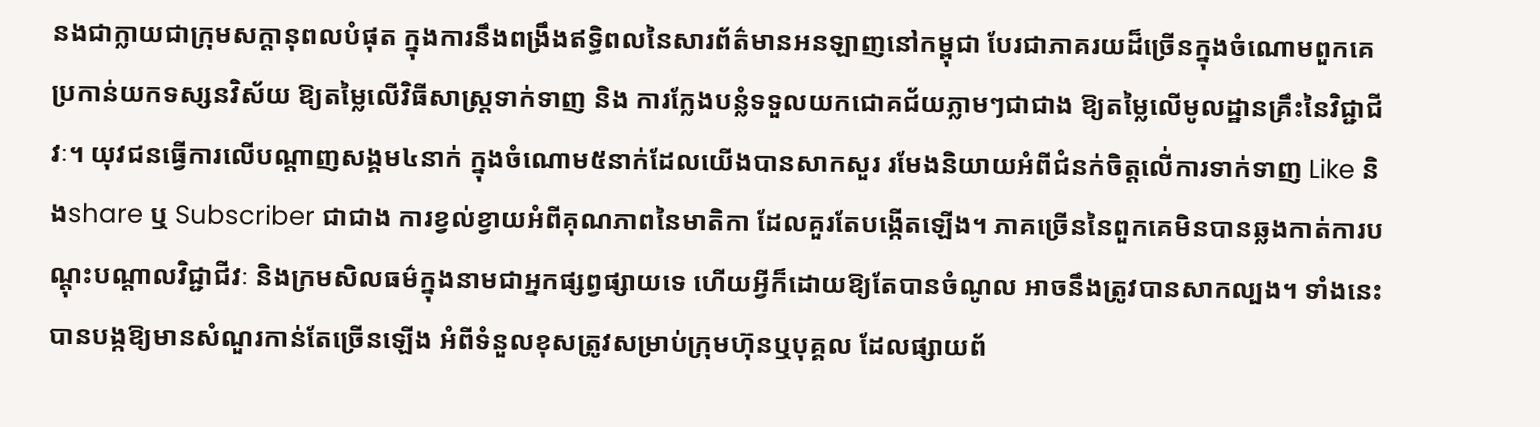នងជាក្លាយជាក្រុមសក្តានុពលបំផុត ក្នុងការនឹងពង្រឹងឥទ្ធិពលនៃសារព័ត៌មានអនឡាញនៅកម្ពុជា បែរជាភាគរយដ៏ច្រើនក្នុងចំណោមពួកគេ ប្រកាន់យកទស្សនវិស័យ ឱ្យតម្លៃលើវិធីសាស្ត្រទាក់ទាញ និង ការក្លែងបន្លំទទួលយកជោគជ័យភ្លាមៗជាជាង ឱ្យតម្លៃលើមូលដ្ឋានគ្រឹះនៃវិជ្ជាជីវៈ។ យុវជនធ្វើការលើបណ្តាញសង្គម៤នាក់ ក្នុងចំណោម៥នាក់ដែលយើងបានសាកសួរ រមែងនិយាយអំពីជំនក់ចិត្តលើ់ការទាក់ទាញ Like និងshare ឬ Subscriber ជាជាង ការខ្វល់ខ្វាយអំពីគុណភាពនៃមាតិកា ដែលគួរតែបង្កើតឡើង។ ភាគច្រើននៃពួកគេមិនបានឆ្លងកាត់ការបណ្តុះបណ្តាលវិជ្ជាជីវៈ និងក្រមសិលធម៌ក្នុងនាមជាអ្នកផ្សព្វផ្សាយទេ ហើយអ្វីក៏ដោយឱ្យតែបានចំណូល អាចនឹងត្រូវបានសាកល្បង។ ទាំងនេះ បានបង្កឱ្យមានសំណួរកាន់តែច្រើនឡើង អំពីទំនួលខុសត្រូវសម្រាប់ក្រុមហ៊ុនឬបុគ្គល ដែលផ្សាយព័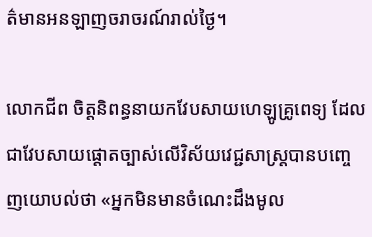ត៌មានអនឡាញចរាចរណ៍រាល់ថ្ងៃ។

លោកជីព ចិត្តនិពន្ធនាយកវែបសាយហេឡូគ្រូពេទ្យ ដែលជាវែបសាយផ្តោតច្បាស់លើវិស័យវេជ្ជសាស្ត្របានបញ្ចេញយោបល់ថា «អ្នកមិនមានចំណេះដឹងមូល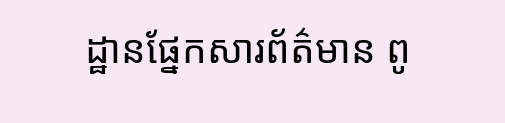ដ្ឋានផ្នែកសារព័ត៌មាន ពូ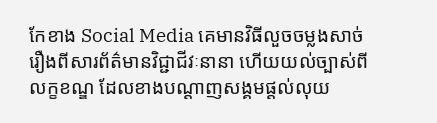កែខាង Social Media គេមានវិធីលួចចម្លងសាច់រឿងពីសារព័ត៌មានវិជ្ជាជីវៈនានា ហើយយល់ច្បាស់ពីលក្ខខណ្ឌ ដែលខាងបណ្ដាញសង្គមផ្ដល់លុយ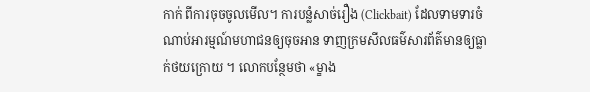កាក់ ពីការចុចចូលមើល។ ការបន្លំសាច់រឿង (Clickbait) ដែលទាមទារចំណាប់អារម្មណ៍មហាជនឲ្យចុចអាន ទាញក្រមសីលធម៌សារព័ត៌មានឲ្យធ្លាក់ថយក្រោយ ។ លោកបន្ថែមថា «ម្ខាង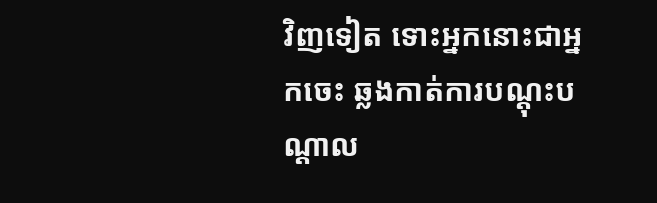វិញទៀត ទោះអ្នកនោះជាអ្នកចេះ ឆ្លងកាត់ការបណ្ដុះបណ្ដាល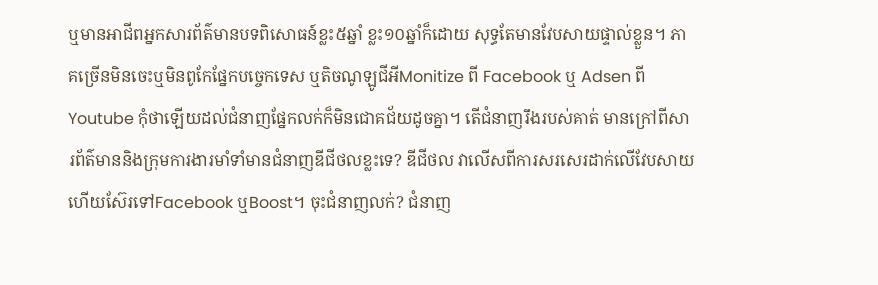ឬមានអាជីពអ្នកសារព័ត៌មានបទពិសោធន៍ខ្លះ៥ឆ្នាំ ខ្លះ១០ឆ្នាំក៏ដោយ សុទ្ធតែមានវែបសាយផ្ទាល់ខ្លួន។ ភាគច្រើនមិនចេះឬមិនពូកែផ្នែកបច្ចេកទេស ឬតិចណូឡូជីអីMonitize ពី Facebook ឬ Adsen ពីYoutube កុំថាឡើយដល់ជំនាញផ្នែកលក់ក៏មិនជោគជ័យដូចគ្នា។ តើជំនាញរឹងរបស់គាត់ មានក្រៅពីសារព័ត៌មាននិងក្រុមការងារមាំទាំមានជំនាញឌីជីថលខ្លះទេ? ឌីជីថល វាលើសពីការសរសេរដាក់លើវែបសាយ ហើយស៊ែរទៅFacebook ឬBoost។ ចុះជំនាញលក់? ជំនាញ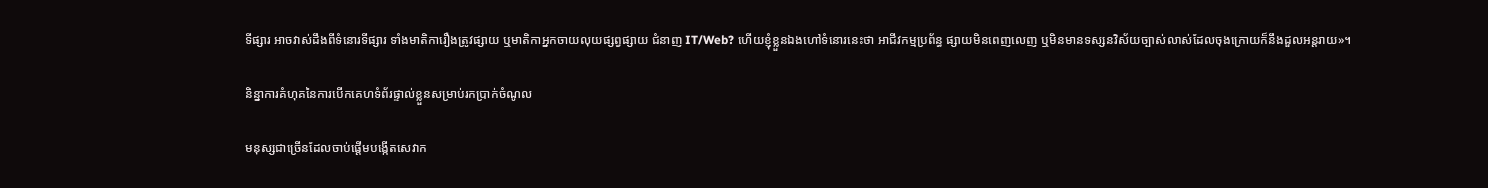ទីផ្សារ អាចវាស់ដឹងពីទំនោរទីផ្សារ ទាំងមាតិការឿងត្រូវផ្សាយ ឬមាតិកាអ្នកចាយលុយផ្សព្វផ្សាយ ជំនាញ IT/Web? ហើយខ្ញុំខ្លួនឯងហៅទំនោរនេះថា អាជីវកម្មប្រព័ន្ធ ផ្សាយមិនពេញលេញ ឬមិនមានទស្សនវិស័យច្បាស់លាស់ដែលចុងក្រោយក៏នឹងដួលអន្តរាយ»។

និន្នាការគំហុគនៃការបើកគេហទំព័រផ្ទាល់ខ្លួនសម្រាប់រកប្រាក់ចំណូល

មនុស្សជាច្រើនដែលចាប់ផ្តើមបង្កើតសេវាក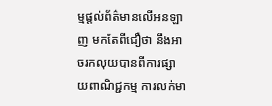ម្មផ្តល់ព័ត៌មានលើអនឡាញ មកតែពីជឿថា នឹងអាចរកលុយបានពីការផ្សាយពាណិជ្ជកម្ម ការលក់មា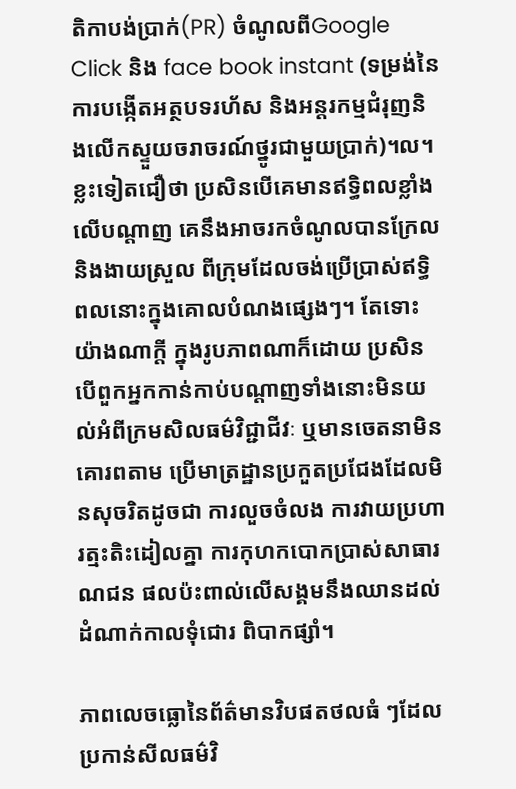តិកាបង់ប្រាក់(PR) ចំណូលពីGoogle Click និង face book instant (ទម្រង់នៃការបង្កើតអត្ថបទរហ័ស និងអន្តរកម្មជំរុញនិងលើកស្ទួយចរាចរណ៍ថ្នូរជាមួយប្រាក់)។ល។ ខ្លះទៀតជឿថា ប្រសិនបើគេមានឥទ្ធិពលខ្លាំងលើបណ្តាញ គេនឹងអាចរកចំណូលបានក្រែលនិងងាយស្រួល ពីក្រុមដែលចង់ប្រើប្រាស់ឥទ្ធិពលនោះក្នុងគោលបំណងផ្សេងៗ។ តែទោះយ៉ាងណាក្តី ក្នុងរូបភាពណាក៏ដោយ ប្រសិនបើពួកអ្នកកាន់កាប់បណ្តាញទាំងនោះមិនយល់អំពីក្រមសិលធម៌វិជ្ជាជីវៈ ឬមានចេតនាមិនគោរពតាម ប្រើមាត្រដ្ឋានប្រកួតប្រជែងដែលមិនសុចរិតដូចជា ការលួចចំលង ការវាយប្រហារត្មះតិះដៀលគ្នា ការកុហកបោកប្រាស់សាធារណជន ផលប៉ះពាល់លើសង្គមនឹងឈានដល់ដំណាក់កាលទុំជោរ ពិបាកផ្សាំ។

ភាពលេចធ្លោនៃព័ត៌មានវិបផតថលធំ ៗដែលប្រកាន់សីលធម៌វិ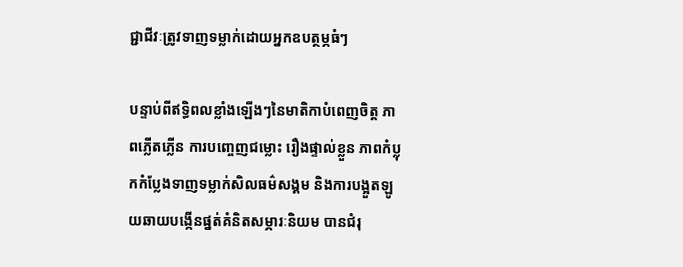ជ្ជាជីវៈត្រូវទាញទម្លាក់ដោយអ្នកឧបត្ថម្ភធំៗ

បន្ទាប់ពីឥទ្ធិពលខ្លាំងឡើងៗនៃមាតិកាបំពេញចិត្ត ភាពភ្លើតភ្លើន ការបញ្ចេញជម្លោះ រឿងផ្ទាល់ខ្លួន ភាពកំប្លុកកំប្លែងទាញទម្លាក់សិលធម៌សង្គម និងការបង្អួតឡូយឆាយបង្កើនផ្នត់គំនិតសម្ភារៈនិយម បានជំរុ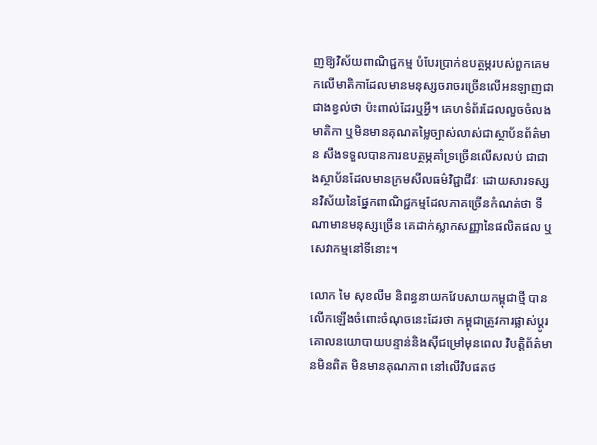ញឱ្យវិស័យពាណិជ្ជកម្ម បំបែរប្រាក់ឧបត្ថម្ភរបស់ពួកគេមកលើមាតិកាដែលមានមនុស្សចរាចរច្រើនលើអនឡាញជាជាងខ្វល់ថា ប៉ះពាល់ដែរឬអ្វី។ គេហទំព័រដែលលួចចំលងមាតិកា ឬមិនមានគុណតម្លៃច្បាស់លាស់ជាស្ថាប័នព័ត៌មាន សឹងទទួលបានការឧបត្ថម្ភគាំទ្រច្រើនលើសលប់ ជាជាងស្ថាប័នដែលមានក្រមសីលធម៌វិជ្ជាជីវៈ ដោយសារទស្សនវិស័យនៃផ្នែកពាណិជ្ជកម្មដែលភាគច្រើនកំណត់ថា ទីណាមានមនុស្សច្រើន គេដាក់ស្លាកសញ្ញានៃផលិតផល ឬសេវាកម្មនៅទីនោះ។

លោក មៃ សុខលីម និពន្ធនាយកវែបសាយកម្ពុជាថ្មី បានលើកឡើងចំពោះចំណុចនេះដែរថា កម្ពុជាត្រូវការផ្លាស់ប្តូរគោលនយោបាយបន្ទាន់និងស៊ីជម្រៅមុនពេល វិបត្តិព័ត៌មានមិនពិត មិនមានគុណភាព នៅលើវិបផតថ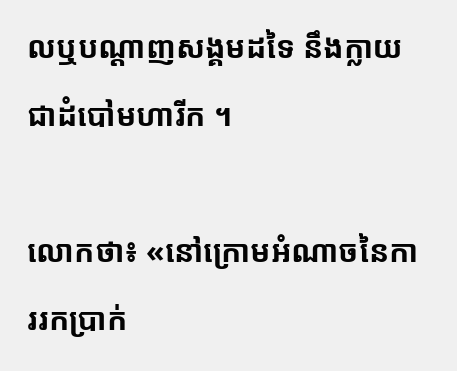លឬបណ្តាញសង្គមដទៃ នឹងក្លាយជាដំបៅមហារីក ។

លោកថា៖ «នៅក្រោមអំណាចនៃការរកប្រាក់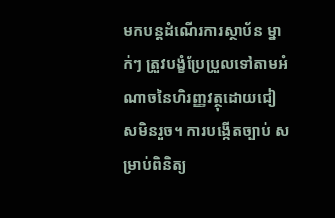មកបន្តដំណើរការស្ថាប័ន ម្នាក់ៗ ត្រួវបង្ខំប្រែប្រួលទៅតាមអំណាចនៃហិរញ្ញវត្ថុដោយជៀសមិនរួច។ ការបង្កើតច្បាប់ សម្រាប់ពិនិត្យ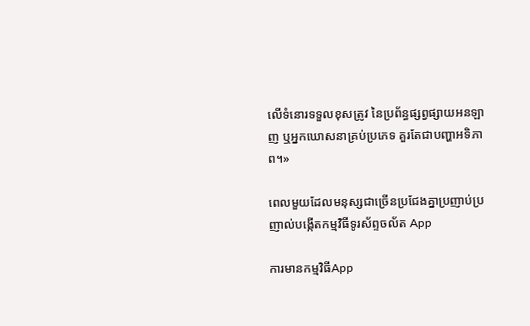លើទំនោរទទួលខុសត្រូវ នៃប្រព័ន្ធផ្សព្វផ្សាយអនឡាញ ឬអ្នកឃោសនាគ្រប់ប្រភេទ គួរតែជាបញ្ហាអទិភាព។»

ពេលមួយដែលមនុស្សជាច្រើនប្រជែងគ្នាប្រញាប់ប្រញាល់បង្កើតកម្មវិធីទូរស័ព្ទចល័ត App

ការមានកម្មវិធីApp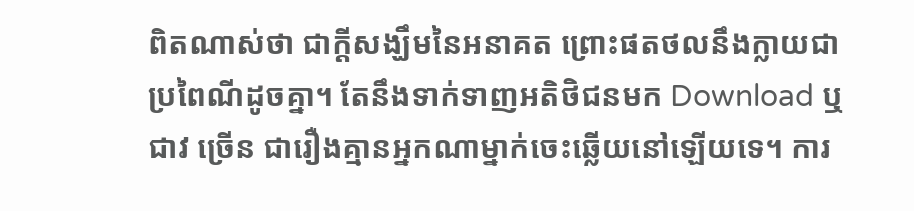ពិតណាស់ថា ជាក្តីសង្ឃឹមនៃអនាគត ព្រោះផតថលនឹងក្លាយជាប្រពៃណីដូចគ្នា។ តែនឹងទាក់ទាញអតិថិជនមក Download ឬជាវ ច្រើន ជារឿងគ្មានអ្នកណាម្នាក់ចេះឆ្លើយនៅឡើយទេ។ ការ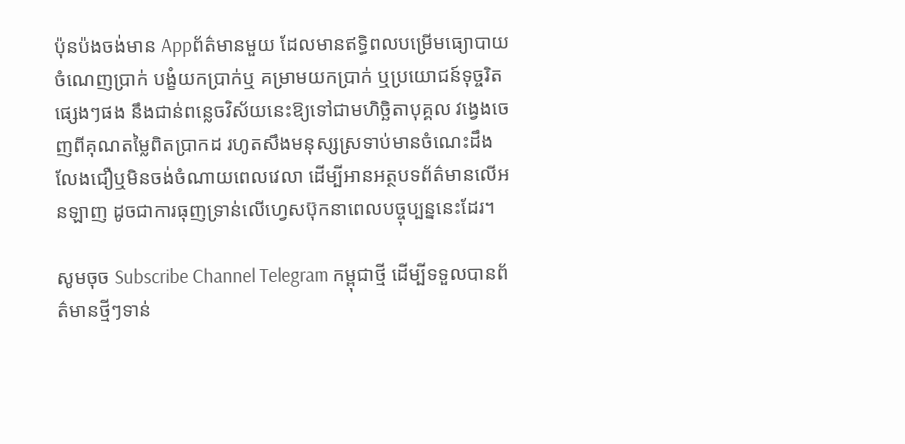ប៉ុនប៉ងចង់មាន Appព័ត៌មានមួយ ដែលមានឥទ្ធិពលបម្រើមធ្យោបាយចំណេញប្រាក់ បង្ខំយកប្រាក់ឬ គម្រាមយកប្រាក់ ឬប្រយោជន៍ទុច្ចរិតផ្សេងៗផង នឹងជាន់ពន្លេចវិស័យនេះឱ្យទៅជាមហិច្ឆិតាបុគ្គល វង្វេងចេញពីគុណតម្លៃពិតប្រាកដ រហូតសឹងមនុស្សស្រទាប់មានចំណេះដឹង លែងជឿឬមិនចង់ចំណាយពេលវេលា ដើម្បីអានអត្ថបទព័ត៌មានលើអនឡាញ ដូចជាការធុញទ្រាន់លើហ្វេសប៊ុកនាពេលបច្ចុប្បន្ននេះដែរ។

សូមចុច Subscribe Channel Telegram កម្ពុជាថ្មី ដើម្បីទទួលបានព័ត៌មានថ្មីៗទាន់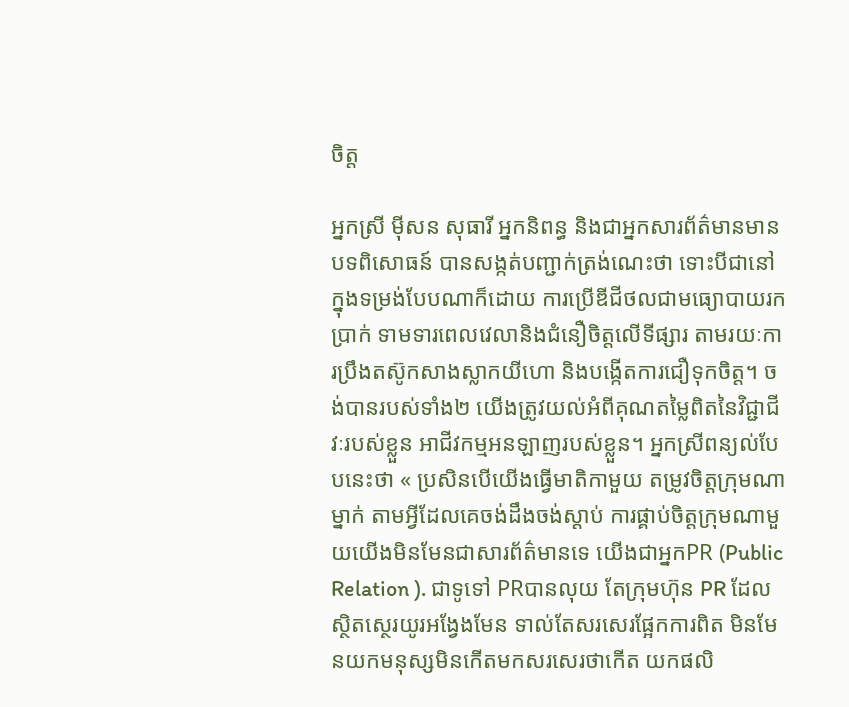ចិត្ត

អ្នកស្រី ម៉ីសន សុធារី អ្នកនិពន្ធ និងជាអ្នកសារព័ត៌មានមានបទពិសោធន៍ បានសង្កត់បញ្ជាក់ត្រង់ណេះថា ទោះបីជានៅក្នុងទម្រង់បែបណាក៏ដោយ ការប្រើឌីជីថលជាមធ្យោបាយរកប្រាក់ ទាមទារពេលវេលានិងជំនឿចិត្តលើទីផ្សារ តាមរយៈការប្រឹងតស៊ូកសាងស្លាកយីហោ និងបង្កើតការជឿទុកចិត្ត។ ចង់បានរបស់ទាំង២ យើងត្រូវយល់អំពីគុណតម្លៃពិតនៃវិជ្ជាជីវៈរបស់ខ្លួន អាជីវកម្មអនឡាញរបស់ខ្លួន។ អ្នកស្រីពន្យល់បែបនេះថា « ប្រសិនបើយើងធ្វើមាតិកាមួយ តម្រូវចិត្តក្រុមណាម្នាក់ តាមអ្វីដែលគេចង់ដឹងចង់ស្តាប់ ការផ្គាប់ចិត្តក្រុមណាមួយយើងមិនមែនជាសារព័ត៌មានទេ យើងជាអ្នកPR (Public Relation ). ជាទូទៅ PRបានលុយ តែក្រុមហ៊ុន PR ដែលស្ថិតស្ថេរយូរអង្វែងមែន ទាល់តែសរសេរផ្អែកការពិត មិនមែនយកមនុស្សមិនកើតមកសរសេរថាកើត យកផលិ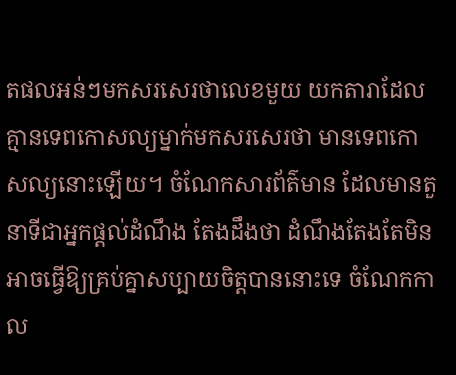តផលអន់ៗមកសរសេរថាលេខមួយ យកតារាដែលគ្មានទេពកោសល្យម្នាក់មកសរសេរថា មានទេពកោសល្យនោះឡើយ។ ចំណែកសារព័ត៌មាន ដែលមានតួនាទីជាអ្នកផ្តល់ដំណឹង តែងដឹងថា ដំណឹងតែងតែមិនអាចធ្វើឱ្យគ្រប់គ្នាសប្បាយចិត្តបាននោះទេ ចំណែកកាល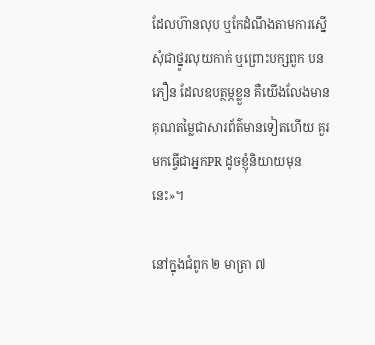ដែលហ៊ានលុប ឬកែដំណឹងតាមការស្នើសុំជាថ្នូរលុយកាក់ ឬព្រោះបក្សពួក បនភឿន ដែលឧបត្ថម្ភខ្លួន គឺយើងលែងមានគុណតម្លៃជាសារព័ត៌មានទៀតហើយ គួរមកធ្វើជាអ្នកPR ដូចខ្ញុំនិយាយមុននេះ»។

នៅក្នុងជំពូក ២ មាត្រា ៧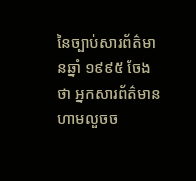នៃច្បាប់សារព័ត៌មានឆ្នាំ ១៩៩៥ ចែងថា អ្នកសារព័ត៌មាន ហាមលួចច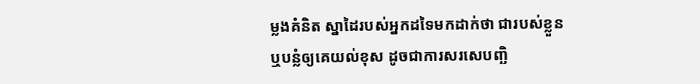ម្លងគំនិត ស្នាដៃរបស់អ្នកដទៃមកដាក់ថា ជារបស់ខ្លួន ឬបន្លំឲ្យគេយល់ខុស ដូចជាការសរសេបញ្ឆិ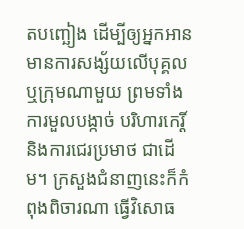តបញ្ឆៀង ដើម្បីឲ្យអ្នកអានមានការសង្ស័យលើបុគ្គល ឬក្រុមណាមួយ ព្រមទាំងការមួលបង្កាច់ បរិហារកេរ្តិ៍ និងការជេរប្រមាថ ជាដើម។ ក្រសួងជំនាញនេះក៏កំពុងពិចារណា ធ្វើវិសោធ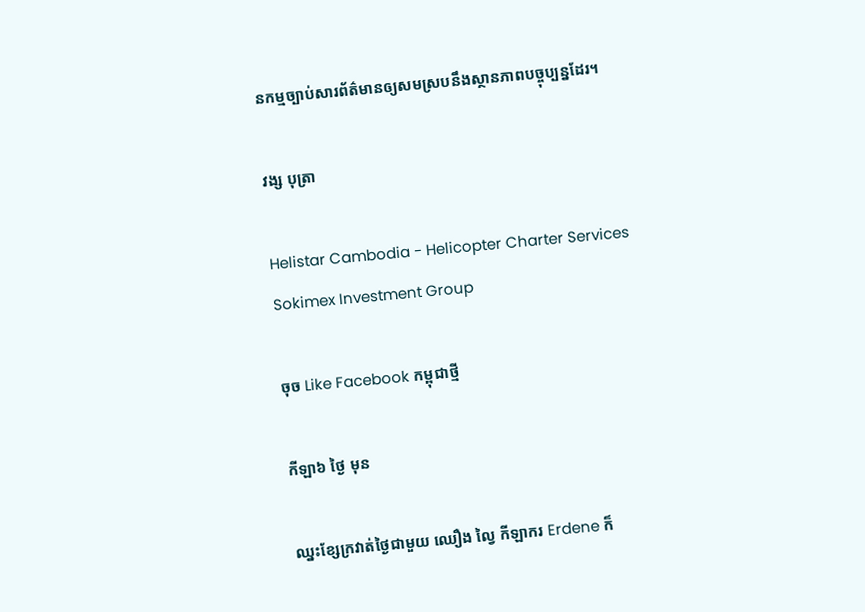នកម្មច្បាប់សារព័ត៌មានឲ្យសមស្របនឹងស្ថានភាពបច្ចុប្បន្នដែរ។

វង្ស បុត្រា

Helistar Cambodia - Helicopter Charter Services
Sokimex Investment Group

ចុច Like Facebook កម្ពុជាថ្មី

កីឡា៦ ថ្ងៃ មុន

ឈ្នះខ្សែក្រវាត់ថ្ងៃជាមួយ ឈឿង ល្វៃ កីឡាករ Erdene ក៏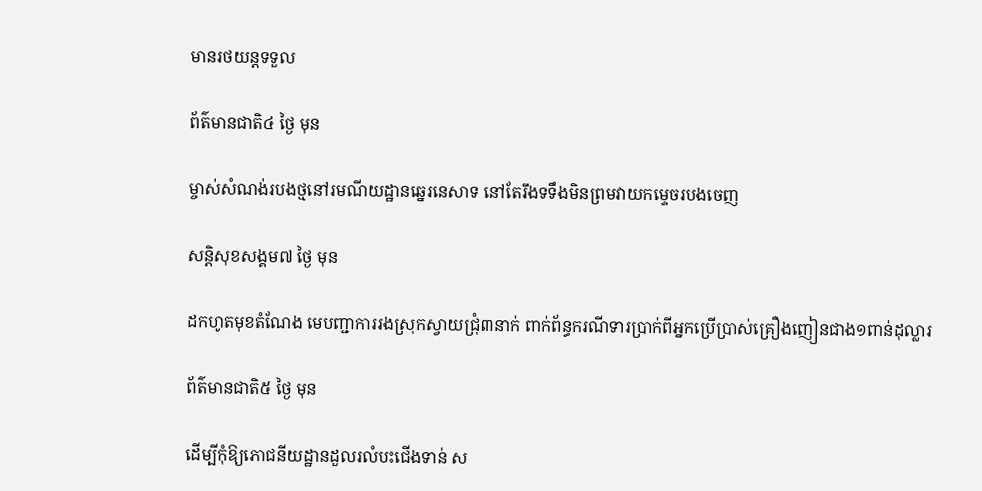មានរថយន្តទទួល

ព័ត៌មានជាតិ៤ ថ្ងៃ មុន

ម្ចាស់សំណង់របងថ្មនៅរមណីយដ្ឋានឆ្នេរនេសាទ នៅតែរឹងទទឹងមិនព្រមវាយកម្ទេចរបងចេញ

សន្តិសុខសង្គម៧ ថ្ងៃ មុន

ដកហូតមុខតំណែង មេបញ្ជាការរងស្រុកស្វាយជ្រុំ៣នាក់ ពាក់ព័ន្ធករណីទារប្រាក់ពីអ្នកប្រើប្រាស់គ្រឿងញៀនជាង១ពាន់ដុល្លារ

ព័ត៌មានជាតិ៥ ថ្ងៃ មុន

ដើម្បីកុំឱ្យភោជនីយដ្ឋានដួលរលំបះជើងទាន់ ស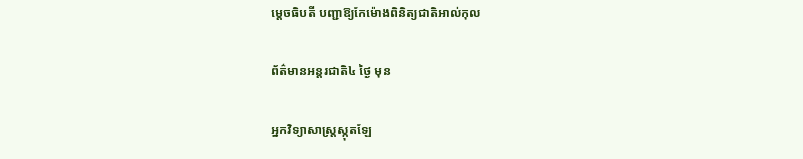ម្ដេចធិបតី បញ្ជាឱ្យកែម៉ោងពិនិត្យជាតិអាល់កុល

ព័ត៌មានអន្ដរជាតិ៤ ថ្ងៃ មុន

អ្នកវិទ្យាសាស្ត្រស្កុតឡែ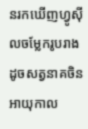នរកឃើញហ្វូស៊ីលចម្លែករូបរាងដូចសត្វនាគចិនអាយុកាល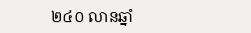២៤០ លានឆ្នាំ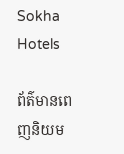Sokha Hotels

ព័ត៌មានពេញនិយម